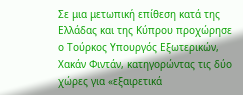Σε μια μετωπική επίθεση κατά της Ελλάδας και της Κύπρου προχώρησε ο Τούρκος Υπουργός Εξωτερικών, Χακάν Φιντάν, κατηγορώντας τις δύο χώρες για «εξαιρετικά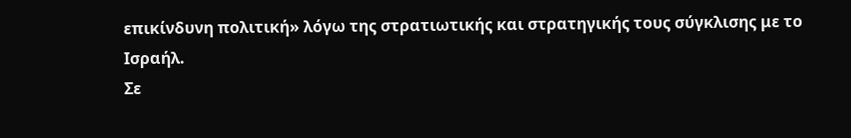επικίνδυνη πολιτική» λόγω της στρατιωτικής και στρατηγικής τους σύγκλισης με το Ισραήλ.
Σε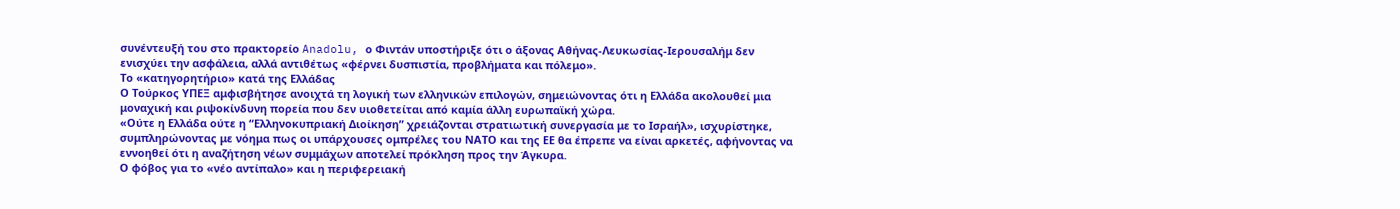συνέντευξή του στο πρακτορείο Anadolu, ο Φιντάν υποστήριξε ότι ο άξονας Αθήνας-Λευκωσίας-Ιερουσαλήμ δεν ενισχύει την ασφάλεια, αλλά αντιθέτως «φέρνει δυσπιστία, προβλήματα και πόλεμο».
Το «κατηγορητήριο» κατά της Ελλάδας
Ο Τούρκος ΥΠΕΞ αμφισβήτησε ανοιχτά τη λογική των ελληνικών επιλογών, σημειώνοντας ότι η Ελλάδα ακολουθεί μια μοναχική και ριψοκίνδυνη πορεία που δεν υιοθετείται από καμία άλλη ευρωπαϊκή χώρα.
«Ούτε η Ελλάδα ούτε η “Ελληνοκυπριακή Διοίκηση” χρειάζονται στρατιωτική συνεργασία με το Ισραήλ», ισχυρίστηκε, συμπληρώνοντας με νόημα πως οι υπάρχουσες ομπρέλες του ΝΑΤΟ και της ΕΕ θα έπρεπε να είναι αρκετές, αφήνοντας να εννοηθεί ότι η αναζήτηση νέων συμμάχων αποτελεί πρόκληση προς την Άγκυρα.
Ο φόβος για το «νέο αντίπαλο» και η περιφερειακή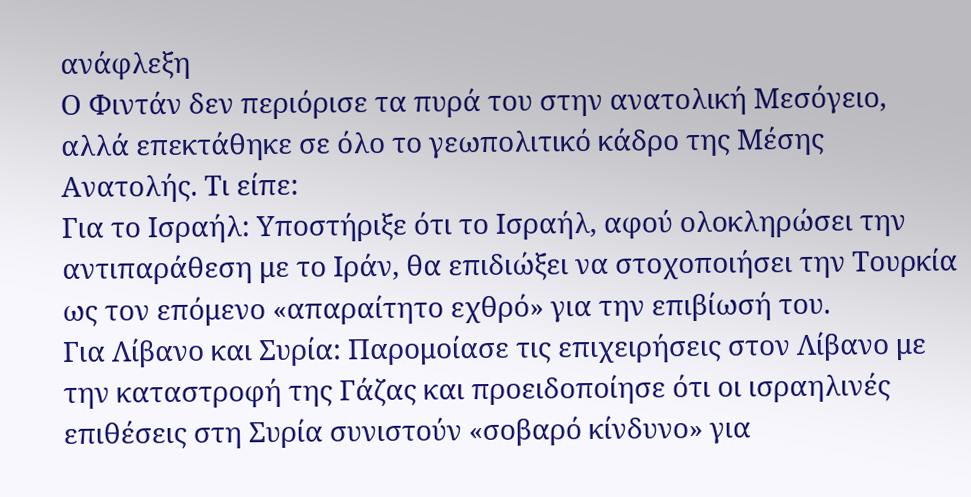ανάφλεξη
Ο Φιντάν δεν περιόρισε τα πυρά του στην ανατολική Μεσόγειο, αλλά επεκτάθηκε σε όλο το γεωπολιτικό κάδρο της Μέσης Ανατολής. Τι είπε:
Για το Ισραήλ: Υποστήριξε ότι το Ισραήλ, αφού ολοκληρώσει την αντιπαράθεση με το Ιράν, θα επιδιώξει να στοχοποιήσει την Τουρκία ως τον επόμενο «απαραίτητο εχθρό» για την επιβίωσή του.
Για Λίβανο και Συρία: Παρομοίασε τις επιχειρήσεις στον Λίβανο με την καταστροφή της Γάζας και προειδοποίησε ότι οι ισραηλινές επιθέσεις στη Συρία συνιστούν «σοβαρό κίνδυνο» για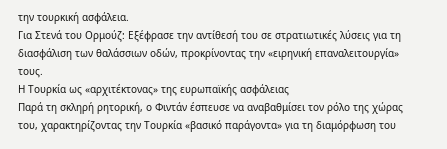την τουρκική ασφάλεια.
Για Στενά του Ορμούζ: Εξέφρασε την αντίθεσή του σε στρατιωτικές λύσεις για τη διασφάλιση των θαλάσσιων οδών, προκρίνοντας την «ειρηνική επαναλειτουργία» τους.
Η Τουρκία ως «αρχιτέκτονας» της ευρωπαϊκής ασφάλειας
Παρά τη σκληρή ρητορική, ο Φιντάν έσπευσε να αναβαθμίσει τον ρόλο της χώρας του, χαρακτηρίζοντας την Τουρκία «βασικό παράγοντα» για τη διαμόρφωση του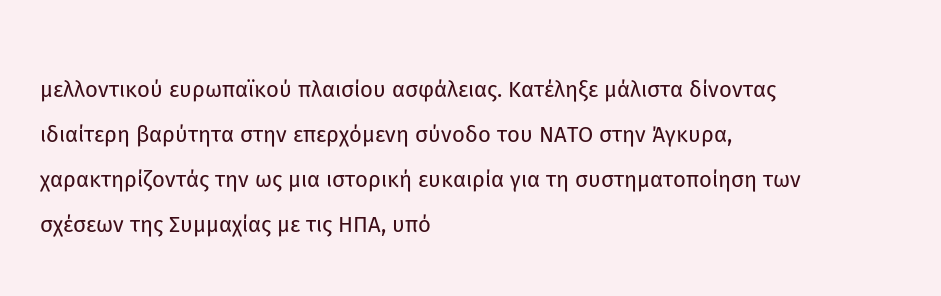μελλοντικού ευρωπαϊκού πλαισίου ασφάλειας. Κατέληξε μάλιστα δίνοντας ιδιαίτερη βαρύτητα στην επερχόμενη σύνοδο του ΝΑΤΟ στην Άγκυρα, χαρακτηρίζοντάς την ως μια ιστορική ευκαιρία για τη συστηματοποίηση των σχέσεων της Συμμαχίας με τις ΗΠΑ, υπό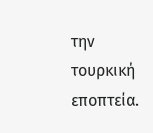την τουρκική εποπτεία.